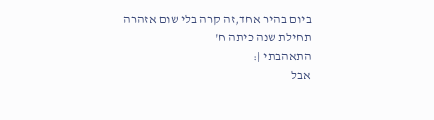ביום בהיר אחד,זה קרה בלי שום אזהרה
תחילת שנה כיתה ח'
התאהבתי |:
אבל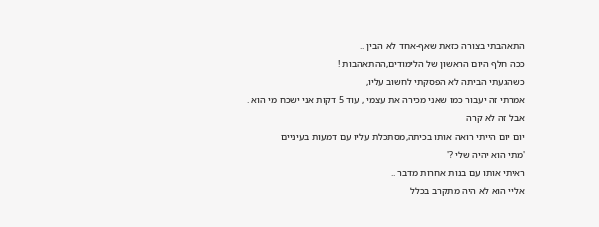התאהבתי בצורה כזאת שאף-אחד לא הבין ..
ככה חלף היום הראשון של הלימודים,ההתאהבות !
כשהגעתי הביתה לא הפסקתי לחשוב עליו,
אמרתי זה יעבור כמו שאני מכירה את עצמי , עוד 5 דקות אני ישכח מי הוא .
אבל זה לא קרה
יום יום הייתי רואה אותו בכיתה,מסתכלת עליו עם דמעות בעיניים
'מתי הוא יהיה שלי ?'
ראיתי אותו עם בנות אחרות מדבר ..
אליי הוא לא היה מתקרב בכלל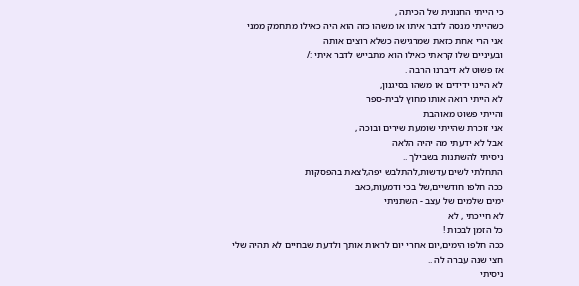כי הייתי החנונית של הכיתה ,
כשהייתי מנסה לדבר איתו או משהו כזה הוא היה כאילו מתחמק ממני
אני הרי אחת כזאת שמרגישה כשלא רוצים אותה
ובעיניים שלו קראתי כאילו הוא מתבייש לדבר איתי :/
אז פשוט לא דיברנו הרבה .
לא היינו ידידים או משהו בסיגנון,
לא הייתי רואה אותו מחוץ לבית-ספר
והייתי פשוט מאוהבת
אני זוכרת שהייתי שומעת שירים ובוכה ,
אבל לא ידעתי מה יהיה הלאה
ניסיתי להשתנות בשבילך ..
התחלתי לשים עדשות,להתלבש יפה,לצאת בהפסקות
ככה חלפו חודשיים,של בכי ודמעות,כאב
ימים שלמים של עצב - השתניתי
לא חייכתי , לא
כל הזמן לבכות !
ככה חלפו הימים,יום אחרי יום לראות אותך ולדעת שבחיים לא תהיה שלי
חצי שנה עברה לה ..
ניסיתי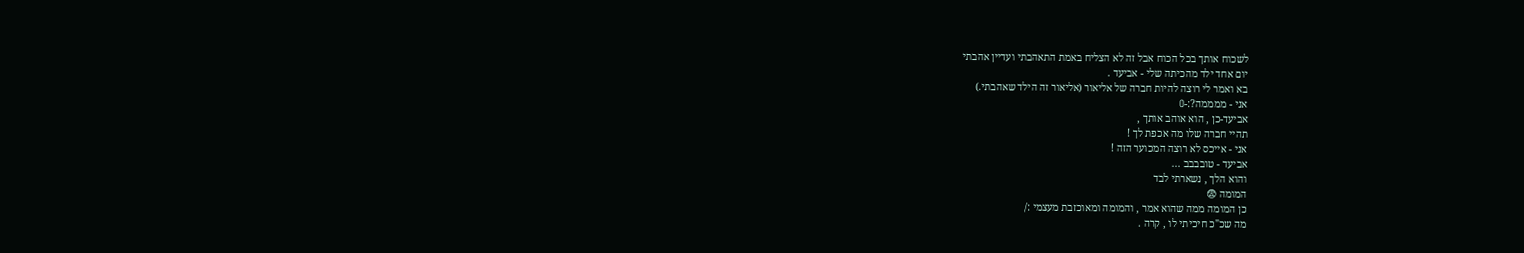לשכוח אותך בכל הכוח אבל זה לא הצליח באמת התאהבתי ועדיין אהבתי
יום אחד ילד מהכיתה שלי - אביעד .
בא ואמר לי רוצה להיות חברה של אליאור (אליאור זה הילד שאהבתי.)
אני - ממממה?:-O
אביעד-כן , הוא אוהב אותך ,
תהיי חברה שלו מה אכפת לך !
אני - אייכס לא רוצה המכוער הזה !
אביעד - טובבבב ...
והוא הלך , נשארתי לבד
המומה 😨
כן המומה ממה שהוא אמר , והמומה ומאוכזבת מעצמי :/
מה שכ"כ חיכיתי לו , קרה .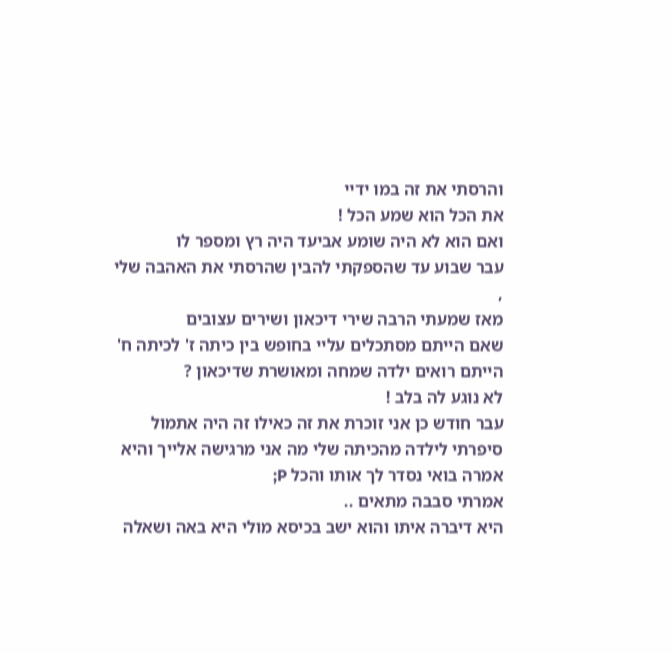והרסתי את זה במו ידיי
את הכל הוא שמע הכל !
ואם הוא לא היה שומע אביעד היה רץ ומספר לו
עבר שבוע עד שהספקתי להבין שהרסתי את האהבה שלי ,
מאז שמעתי הרבה שירי דיכאון ושירים עצובים
שאם הייתם מסתכלים עליי בחופש בין כיתה ז' לכיתה ח'
הייתם רואים ילדה שמחה ומאושרת שדיכאון ?
לא נוגע לה בלב !
עבר חודש כן אני זוכרת את זה כאילו זה היה אתמול
סיפרתי לילדה מהכיתה שלי מה אני מרגישה אלייך והיא אמרה בואי נסדר לך אותו והכל P;
אמרתי סבבה מתאים ..
היא דיברה איתו והוא ישב בכיסא מולי היא באה ושאלה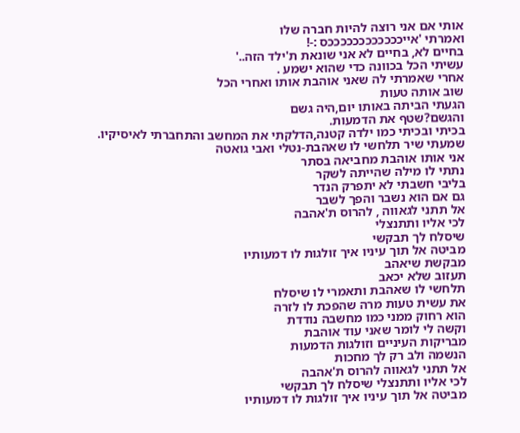אותי אם אני רוצה להיות חברה שלו
ואמרתי 'אייככככככככככככס :-!
בחיים לא, בחיים לא אני שונאת ת'ילד הזה..'
עשיתי הכל בכוונה כדי שהוא ישמע .
אחרי שאמרתי לה שאני אוהבת אותו ואחרי הכל
שוב אותה טעות
הגעתי הביתה באותו יום,היה גשם
והגשם?שטף את הדמעות.
בכיתי ובכיתי כמו ילדה קטנה,הדלקתי את המחשב והתחברתי לאיסיקיו.
שמעתי שיר תלחשי לו שאהבת-נטלי ואבי גואטה
אני אותו אוהבת מחביאה בסתר
נתתי לו מילה שהייתה לשקר
בליבי חשבתי לא יתפרק הנדר
גם אם הוא נשבר והפך לשבר
אל תתני לגאווה , להרוס ת'אהבה
לכי אליו ותתנצלי
שיסלח לך תבקשי
מביטה אל תוך עיניו איך זולגות לו דמעותיו
מבקשת שיאהב
תעזוב שלא יכאב
תלחשי לו שאהבת ותאמרי לו שיסלח
את עשית טעות מרה שהפכת לו לזרה
הוא רחוק ממני כמו מחשבה נודדת
וקשה לי לומר שאני עוד אוהבת
מבריקות העיניים וזולגות הדמעות
הנשמה ולב רק לך מחכות
אל תתני לגאווה להרוס ת'אהבה
לכי אליו ותתנצלי שיסלח לך תבקשי
מביטה אל תוך עיניו איך זולגות לו דמעותיו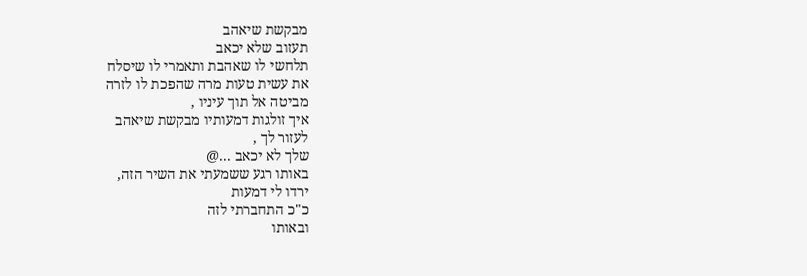מבקשת שיאהב
תעזוב שלא יכאב
תלחשי לו שאהבת ותאמרי לו שיסלח
את עשית טעות מרה שהפכת לו לזרה
מביטה אל תוך עיניו ,
איך זולגות דמעותיו מבקשת שיאהב
לעזור לך ,
שלך לא יכאב ...@
באותו רגע ששמעתי את השיר הזה,
ירדו לי דמעות
כ"כ התחברתי לזה
ובאותו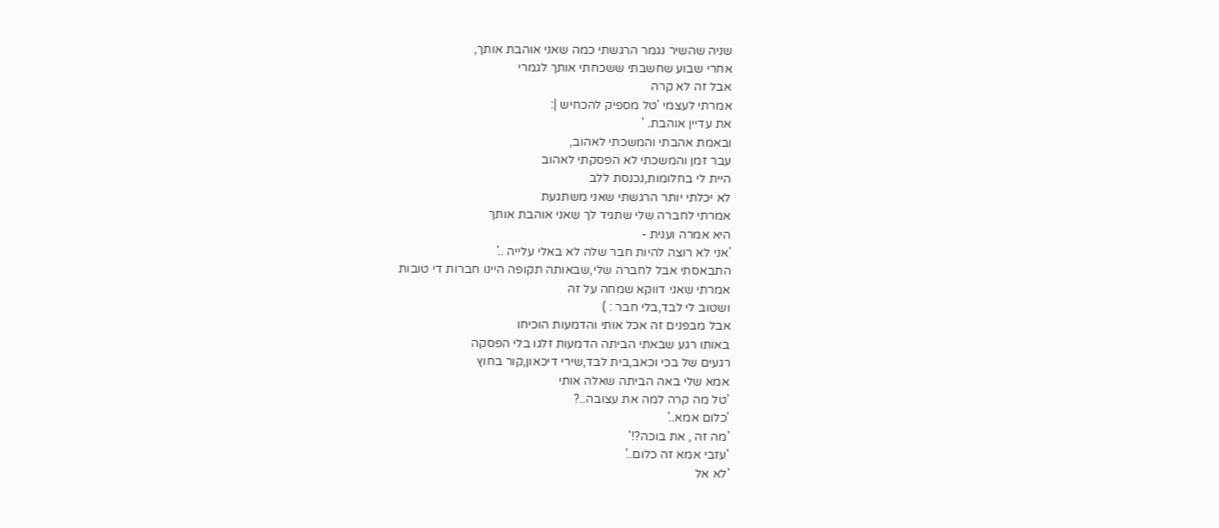שניה שהשיר נגמר הרגשתי כמה שאני אוהבת אותך,
אחרי שבוע שחשבתי ששכחתי אותך לגמרי
אבל זה לא קרה
אמרתי לעצמי 'טל מספיק להכחיש |:
את עדיין אוהבת. '
ובאמת אהבתי והמשכתי לאהוב,
עבר זמן והמשכתי לא הפסקתי לאהוב
היית לי בחלומות,נכנסת ללב
לא יכלתי יותר הרגשתי שאני משתגעת
אמרתי לחברה שלי שתגיד לך שאני אוהבת אותך
היא אמרה וענית -
'אני לא רוצה להיות חבר שלה לא באלי עלייה ..'
התבאסתי אבל לחברה שלי,שבאותה תקופה היינו חברות די טובות
אמרתי שאני דווקא שמחה על זה
ושטוב לי לבד,בלי חבר : )
אבל מבפנים זה אכל אותי והדמעות הוכיחו
באותו רגע שבאתי הביתה הדמעות זלגו בלי הפסקה
רגעים של בכי וכאב,בית לבד,שירי דיכאון,קור בחוץ
אמא שלי באה הביתה שאלה אותי
'טל מה קרה למה את עצובה..?
'כלום אמא..'
'מה זה , את בוכה?!'
'עזבי אמא זה כלום..'
'לא אל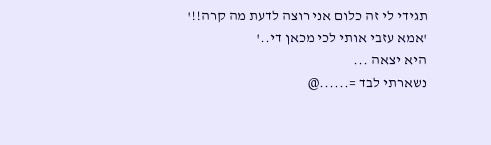תגידי לי זה כלום אני רוצה לדעת מה קרה!!'
'אמא עזבי אותי לכי מכאן די..'
היא יצאה ...
נשארתי לבד =......@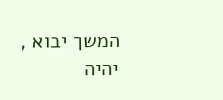המשך יבוא ,
יהיה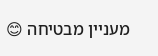מעניין מבטיחה 😊